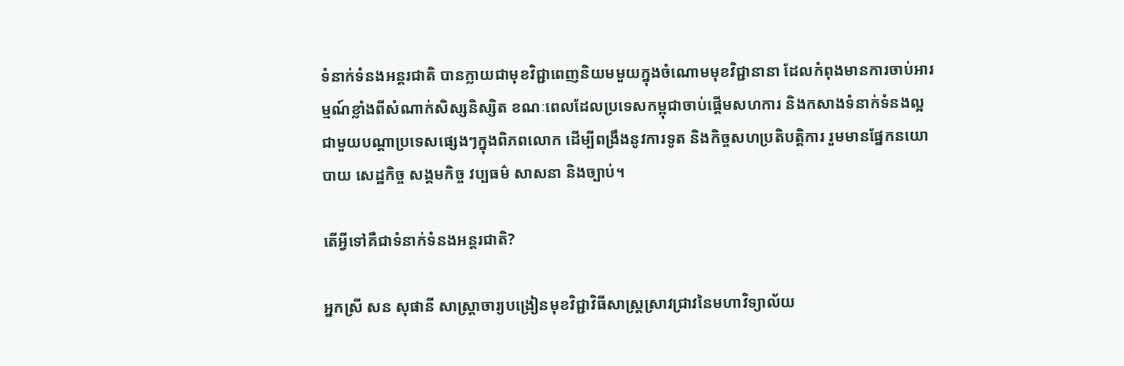ទំនាក់ទំនងអន្តរជាតិ បានក្លាយជាមុខវិជ្ជាពេញនិយមមួយក្នុងចំណោមមុខវិជ្ជានានា ដែលកំពុងមានការចាប់អារម្មណ៍ខ្លាំងពីសំណាក់សិស្សនិស្សិត ខណៈពេលដែលប្រទេសកម្ពុជាចាប់ផ្តើមសហការ និងកសាងទំនាក់ទំនងល្អជាមួយបណ្តាប្រទេសផ្សេងៗក្នុងពិភពលោក ដើម្បីពង្រឹងនូវការទូត និងកិច្ចសហប្រតិបត្តិការ រួមមានផ្នែកនយោបាយ សេដ្ឋកិច្ច សង្គមកិច្ច វប្បធម៌ សាសនា និងច្បាប់។

តើអ្វីទៅគឺជាទំនាក់ទំនងអន្តរជាតិ?

អ្នកស្រី សន សុផានី សាស្ត្រាចារ្យបង្រៀនមុខវិជ្ជាវិធីសាស្រ្តស្រាវជ្រាវនៃមហាវិទ្យាល័យ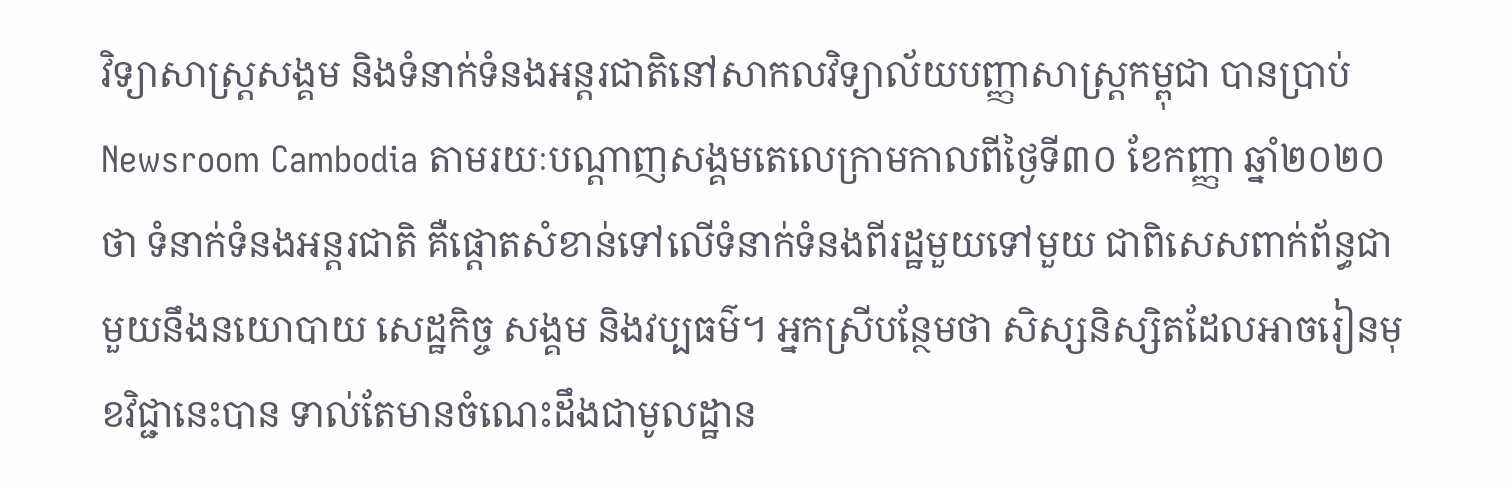វិទ្យាសាស្ត្រសង្គម និងទំនាក់ទំនងអន្តរជាតិនៅសាកលវិទ្យាល័យបញ្ញាសាស្ត្រកម្ពុជា បានប្រាប់ Newsroom Cambodia តាមរយៈបណ្តាញសង្គមតេលេក្រាមកាលពីថ្ងៃទី៣០ ខែកញ្ញា ឆ្នាំ២០២០ ថា ទំនាក់ទំនងអន្តរជាតិ គឺផ្តោតសំខាន់ទៅលើទំនាក់ទំនងពីរដ្ឋមួយទៅមួយ ជាពិសេសពាក់ព័ន្ធជាមួយនឹងនយោបាយ សេដ្ឋកិច្ច សង្គម និងវប្បធម៌។ អ្នកស្រីបន្ថែមថា សិស្សនិស្សិតដែលអាចរៀនមុខវិជ្ជានេះបាន ទាល់តែមានចំណេះដឹងជាមូលដ្ឋាន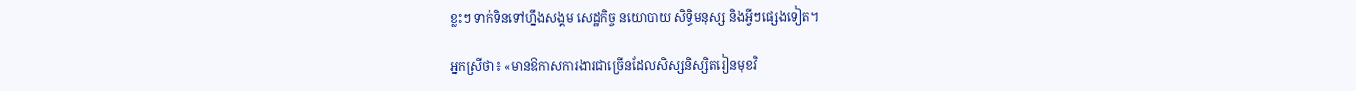ខ្លះៗ ទាក់ទិនទៅហ្នឹងសង្គម សេដ្ឋកិច្ច នយោបាយ សិទ្ធិមនុស្ស និងអ្វីៗផ្សេងទៀត។

អ្នកស្រីថា៖ «មានឱកាសការងារជាច្រើនដែលសិស្សនិស្សិតរៀនមុខវិ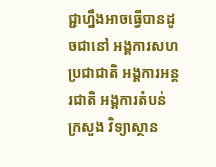ជ្ជាហ្នឹងអាចធ្វើបានដូចជានៅ អង្គការសហប្រជាជាតិ អង្គការអន្តរជាតិ អង្គការតំបន់ ក្រសួង វិទ្យាស្ថាន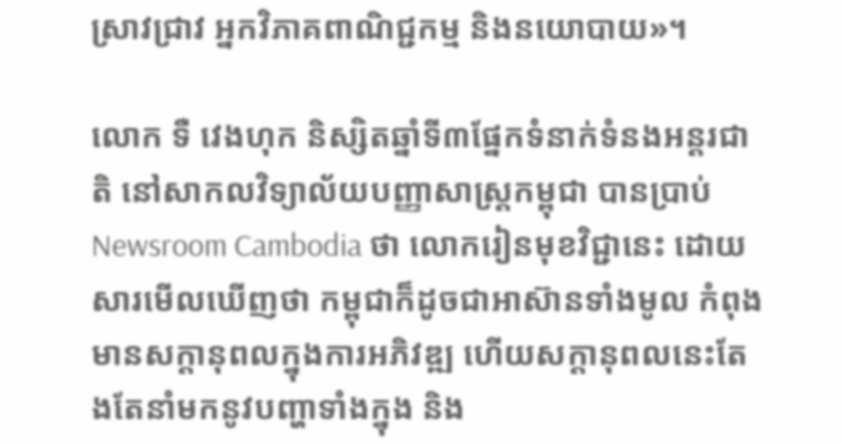ស្រាវជ្រាវ អ្នកវិភាគពាណិជ្ជកម្ម និងនយោបាយ»។

លោក ទឺ វេងហុក និស្សិតឆ្នាំទី៣ផ្នែកទំនាក់ទំនងអន្តរជាតិ នៅសាកលវិទ្យាល័យបញ្ញាសាស្ត្រកម្ពុជា បានប្រាប់ Newsroom Cambodia ថា លោករៀនមុខវិជ្ជានេះ ដោយសារមើលឃើញថា កម្ពុជាក៏ដូចជាអាស៊ានទាំងមូល កំពុងមានសក្តានុពលក្នុងការអភិវឌ្ឍ ហើយសក្តានុពលនេះតែងតែនាំមកនូវបញ្ហាទាំងក្នុង និង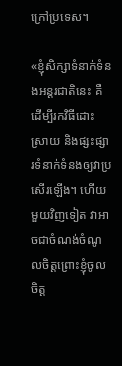ក្រៅប្រទេស។

«ខ្ញុំសិក្សាទំនាក់ទំនងអន្តរជាតិនេះ គឺដើម្បីរកវិធីដោះស្រាយ និងផ្សះផ្សារទំនាក់ទំនងឲ្យវាប្រសើរឡើង។ ហើយមួយវិញទៀត វាអាចជាចំណង់ចំណូលចិត្តព្រោះខ្ញុំចូលចិត្ត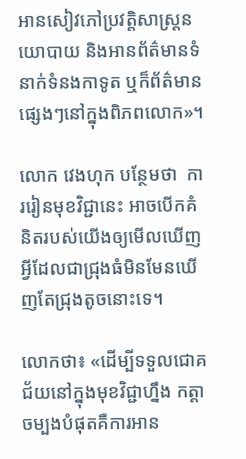អានសៀវភៅប្រវត្តិសាស្ត្រនយោបាយ និងអានព័ត៌មានទំនាក់ទំនងកាទូត ឬក៏ព័ត៌មានផ្សេងៗនៅក្នុងពិភពលោក»។

លោក វេងហុក បន្ថែមថា  ការរៀនមុខវិជ្ជានេះ អាចបើកគំនិតរបស់យើងឲ្យមើលឃើញអ្វីដែលជាជ្រុងធំមិនមែនឃើញតែជ្រុងតូចនោះទេ។

លោកថា៖ «ដើម្បីទទួលជោគជ័យនៅក្នុងមុខវិជ្ជាហ្នឹង កត្តាចម្បងបំផុតគឺការអាន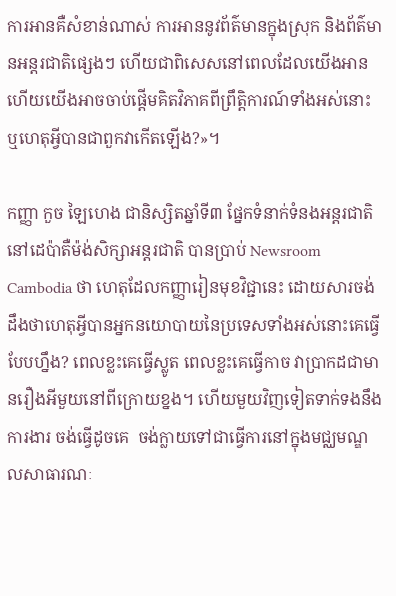ការអានគឺសំខាន់ណាស់ ការអាននូវព័ត៌មានក្នុងស្រុក និងព័ត៌មានអន្តរជាតិផ្សេងៗ ហើយជាពិសេសនៅពេលដែលយើងអានហើយយើងអាចចាប់ផ្ដើមគិតវិភាគពីព្រឹត្តិការណ៍ទាំងអស់នោះ ឬហេតុអ្វីបានជាពួកវាកើតឡើង?»។

កញ្ញា កួច ឡៃហេង ជានិស្សិតឆ្នាំទី៣ ផ្នែកទំនាក់ទំនងអន្តរជាតិ នៅដេប៉ាតឺម៉ង់សិក្សាអន្តរជាតិ បានប្រាប់ Newsroom Cambodia ថា ហេតុដែលកញ្ញារៀនមុខវិជ្ជានេះ ដោយសារចង់ដឹងថាហេតុអ្វីបានអ្នកនយោបាយនៃប្រទេសទាំងអស់នោះគេធ្វើបែបហ្នឹង? ពេលខ្លះគេធ្វើស្លូត ពេលខ្លះគេធ្វើកាច វាប្រាកដជាមានរឿងអីមួយនៅពីក្រោយខ្នង។ ហើយមួយវិញទៀតទាក់ទងនឹងការងារ ចង់ធ្វើដូចគេ  ចង់ក្លាយទៅជាធ្វើការនៅក្នុងមជ្ឈមណ្ឌលសាធារណៈ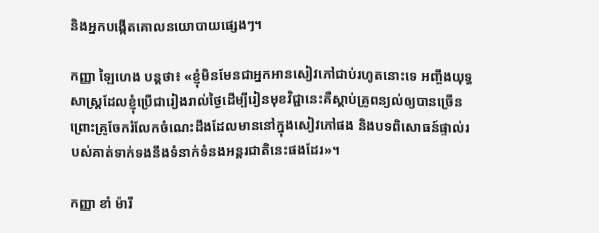និងអ្នកបង្កើតគោលនយោបាយផ្សេងៗ។

កញ្ញា ឡៃហេង បន្តថា៖ «ខ្ញុំមិនមែនជាអ្នកអានសៀវភៅជាប់រហូតនោះទេ អញ្ចឹងយុទ្ធសាស្ត្រដែលខ្ញុំប្រើជារៀងរាល់ថ្ងៃដើម្បីរៀនមុខវិជ្ជានេះគឺស្តាប់គ្រូពន្យល់ឲ្យបានច្រើន ព្រោះគ្រូចែករំលែកចំណេះដឹងដែលមាននៅក្នុងសៀវភៅផង និងបទពិសោធន៍ផ្ទាល់របស់គាត់ទាក់ទងនឹងទំនាក់ទំនងអន្តរជាតិនេះផងដែរ»។

កញ្ញា ខាំ ម៉ារី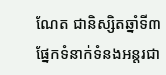ណែត ជានិស្សិតឆ្នាំទី៣ ផ្នែកទំនាក់ទំនងអន្តរជា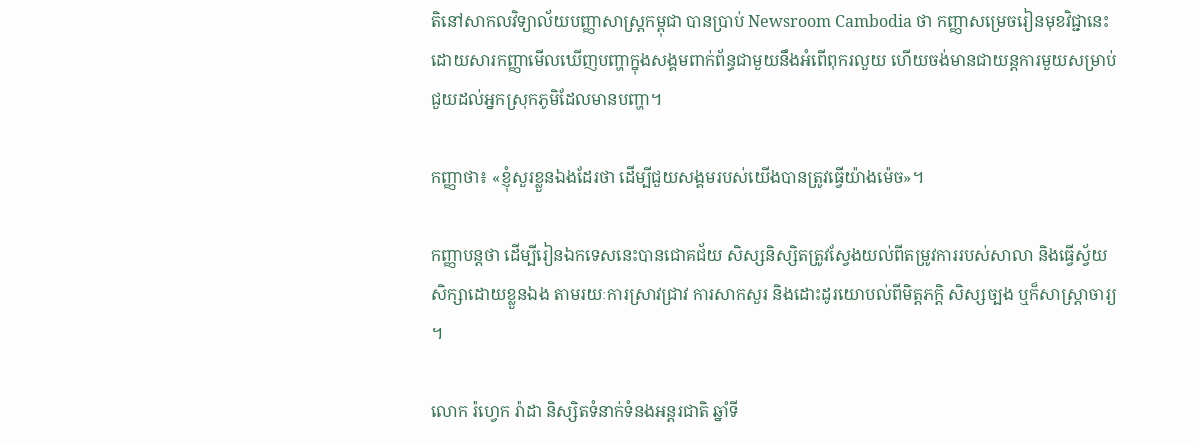តិនៅសាកលវិទ្យាល័យបញ្ញាសាស្ត្រកម្ពុជា បានប្រាប់ Newsroom Cambodia ថា កញ្ញាសម្រេចរៀនមុខវិជ្ជានេះ ដោយសារកញ្ញាមើលឃើញបញ្ហាក្នុងសង្គមពាក់ព័ន្ធជាមួយនឹងអំពើពុករលួយ ហើយចង់មានជាយន្តការមួយសម្រាប់ជួយដល់អ្នកស្រុកភូមិដែលមានបញ្ហា។

កញ្ញាថា៖ «ខ្ញុំសួរខ្លួនឯងដែរថា ដើម្បីជួយសង្គមរបស់យើងបានត្រូវធ្វើយ៉ាងម៉េច»។

កញ្ញាបន្តថា ដើម្បីរៀនឯកទេសនេះបានជោគជ័យ សិស្សនិស្សិតត្រូវស្វែងយល់ពីតម្រូវការរបស់សាលា និងធ្វើស្វ័យសិក្សាដោយខ្លួនឯង តាមរយៈការស្រាវជ្រាវ ការសាកសួរ និងដោះដូរយោបល់ពីមិត្តភក្តិ សិស្សច្បង ឬក៏សាស្ត្រាចារ្យ។

លោក រ៉ហ្វេក រ៉ាដា និស្សិតទំនាក់ទំនងអន្តរជាតិ ឆ្នាំទី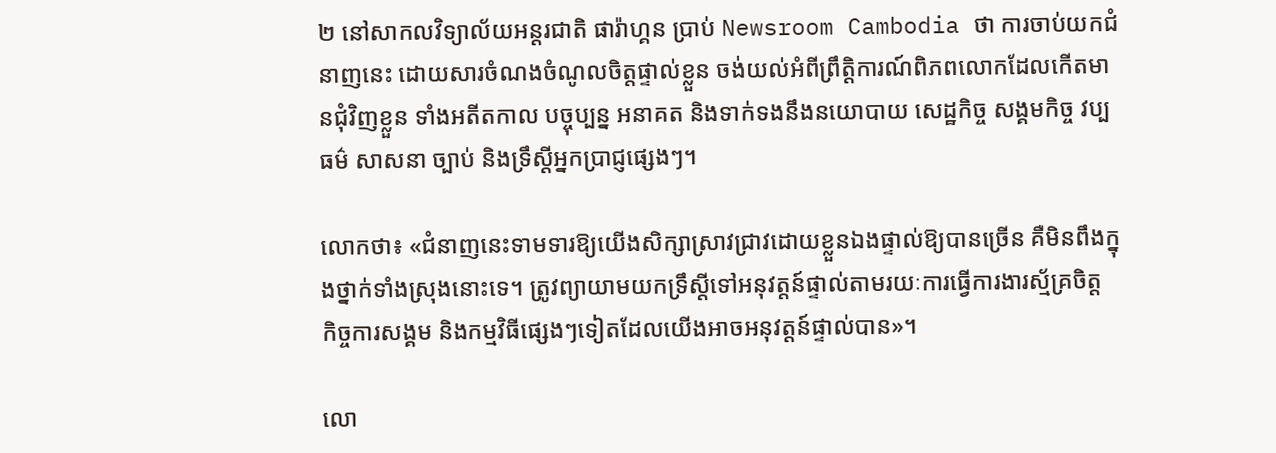២ នៅសាកលវិទ្យាល័យអន្តរជាតិ ផារ៉ាហ្គន ប្រាប់ Newsroom Cambodia ថា ការចាប់យកជំនាញនេះ ដោយសារចំណងចំណូលចិត្តផ្ទាល់ខ្លួន ចង់យល់អំពីព្រឹត្តិការណ៍ពិភពលោកដែលកើតមានជុំវិញខ្លួន ទាំងអតីតកាល បច្ចុប្បន្ន អនាគត និងទាក់ទងនឹងនយោបាយ សេដ្ឋកិច្ច សង្គមកិច្ច វប្បធម៌ សាសនា ច្បាប់ និងទ្រឹស្ដីអ្នកប្រាជ្ញផ្សេងៗ។

លោកថា៖ «ជំនាញនេះទាមទារឱ្យយើងសិក្សាស្រាវជ្រាវដោយខ្លួនឯងផ្ទាល់ឱ្យបានច្រើន គឺមិនពឹងក្នុងថ្នាក់ទាំងស្រុងនោះទេ។ ត្រូវព្យាយាមយកទ្រឹស្ដីទៅអនុវត្តន៍ផ្ទាល់តាមរយៈការធ្វើការងារស្ម័គ្រចិត្ត កិច្ចការសង្គម និងកម្មវិធីផ្សេងៗទៀតដែលយើងអាចអនុវត្តន៍ផ្ទាល់បាន»។

លោ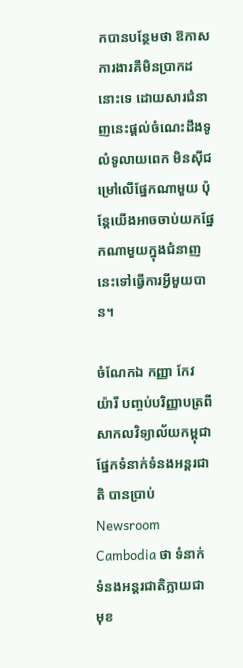កបានបន្ថែមថា ឱកាសការងារគឹមិនប្រាកដនោះទេ ដោយសារជំនាញនេះផ្ដល់ចំណេះដឹងទូលំទូលាយពេក មិនស៊ីជម្រៅលើផ្នែកណាមួយ ប៉ុន្ដែយើងអាចចាប់យកផ្នែកណាមួយក្នុងជំនាញនេះទៅធ្វើការអ្វីមួយបាន។

ចំណែកឯ កញ្ញា កែវ យ៉ារី បញ្ចប់បរិញ្ញាបត្រពីសាកលវិទ្យាល័យកម្ពុជា ផ្នែកទំនាក់ទំនងអន្ដរជាតិ បានប្រាប់ Newsroom Cambodia ថា ទំនាក់ទំនងអន្តរជាតិក្លាយជាមុខ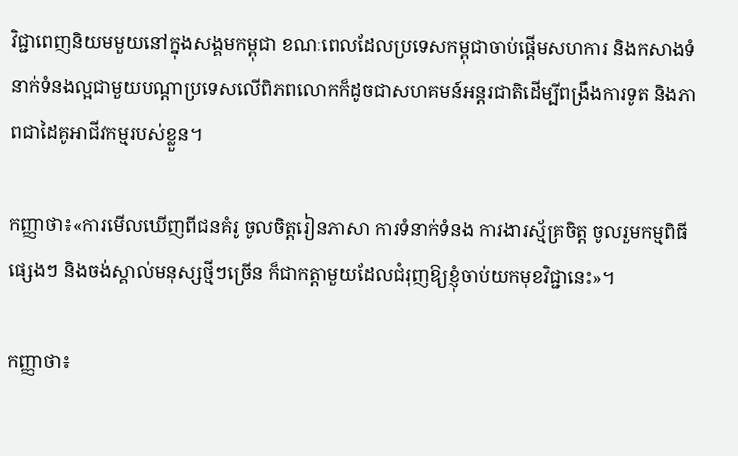វិជ្ជាពេញនិយមមួយនៅក្នុងសង្គមកម្ពុជា ខណៈពេលដែលប្រទេសកម្ពុជាចាប់ផ្តើមសហការ និងកសាងទំនាក់ទំនងល្អជាមួយបណ្តាប្រទេសលើពិភពលោកក៏ដូចជាសហគមន៍អន្តរជាតិដើម្បីពង្រឹងការទូត និងភាពជាដៃគូអាជីវកម្មរបស់ខ្លួន។

កញ្ញាថា៖«ការមើលឃើញពីជនគំរូ ចូលចិត្តរៀនភាសា ការទំនាក់ទំនង ការងារស្ម័គ្រចិត្ត ចូលរួមកម្មពិធីផ្សេងៗ និងចង់ស្គាល់មនុស្សថ្មីៗច្រើន ក៏ជាកត្ដាមួយដែលជំរុញឱ្យខ្ញុំចាប់យកមុខវិជ្ជានេះ»។

កញ្ញាថា៖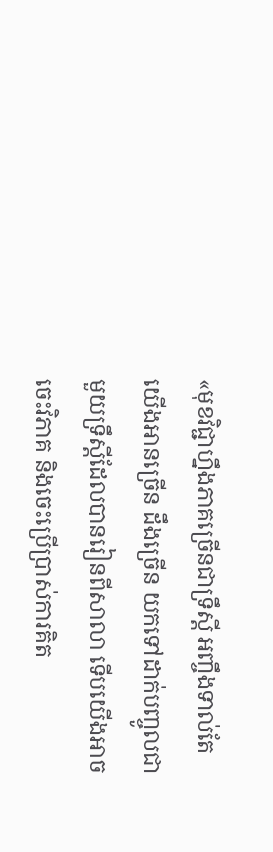«មុខវិជ្ជាហ្នឹងភាគច្រើនជាទ្រឹស្ដី អញ្ចឹងទាល់តែយើងអានច្រើន ដឹងច្រើន យកទៅដាក់បញ្ចូលជាមួយទ្រឹស្ដីដែលបានរៀនពីសាលា ទើបយើងអាចចេះវិភាគ និងចេះប្រើប្រាស់ការគិត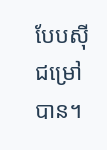បែបស៊ីជម្រៅបាន។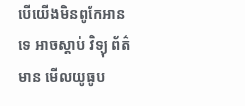បើយើងមិនពូកែអានទេ អាចស្ដាប់ វិទ្យុ ព័ត៌មាន មើលយូធូប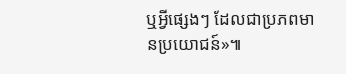ឬអ្វីផ្សេងៗ ដែលជាប្រភពមានប្រយោជន៍»៕